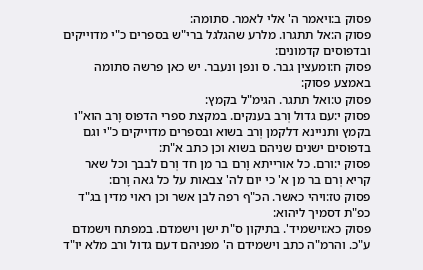פסוק ב:ויאמר ה' אלי לאמר. סתומה:
פסוק ה:אל תתגרו. מלרע שהגלגל ברי"ש בספרים כ"י מדוייקים ובדפוסים קדמונים:
פסוק ח:ומעצין גבר. ס ונפן ונעבר. יש כאן פרשה סתומה באמצע פסוק:
פסוק ט:ואל תתגר. הגימ"ל בקמץ:
פסוק י:עם גדול וְרב בענקים. במקצת ספרי הדפוס וָרב הוא"ו בקמץ ותניינא דלקמן וְרב בשוא ובספרים מדוייקים כ"י וגם בדפוסים ישנים שניהם בשוא וכן כתב א"ת:
פסוק י:ורם. כל אורייתא וָרם בר מן חד וְרם לבבך וכל שאר קריא וְרם בר מן א' כי יום לה' צבאות על כל גאה וָרם:
פסוק טז:ויהי כאשר. הכ"ף רפה לבן אשר וכן ראוי מדין בג"ד כפ"ת דסמיך ליהוא:
פסוק כא:וישמיד'. בתיקון ס"ת ישן וישמדם. במפתח וישמדם ע"כ. והרמ"ה כתב וישמידם ה' מפניהם דעם גדול ורב מלא יו"ד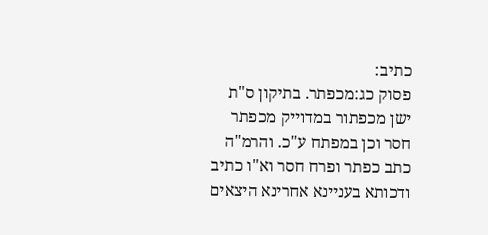כתיב:
פסוק כג:מכפתר. בתיקון ס"ת ישן מכפתור במדוייק מכפתר חסר וכן במפתח ע"כ. והרמ"ה כתב כפתר ופרח חסר וא"ו כתיב ודכותא בעניינא אחרינא היצאים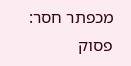מכפתר חסר:
פסוק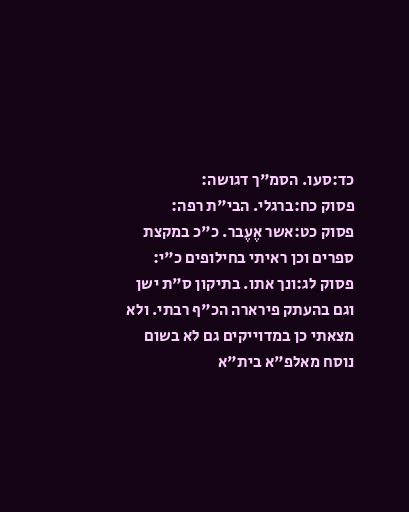כד:סעו. הסמ"ך דגושה:
פסוק כח:ברגלי. הבי"ת רפה:
פסוק כט:אשר אֶעֶבר. כ"כ במקצת ספרים וכן ראיתי בחילופים כ"י:
פסוק לג:ונך אתו. בתיקון ס"ת ישן וגם בהעתק פירארה הכ"ף רבתי. ולא מצאתי כן במדוייקים גם לא בשום נוסח מאלפ"א בית"א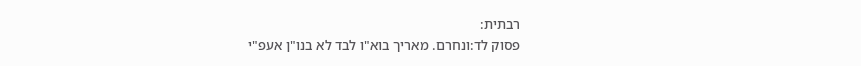רבתית:
פסוק לד:ונחרם. מאריך בוא"ו לבד לא בנו"ן אעפ"י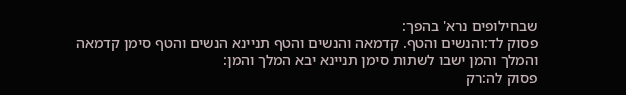שבחילופים נרא' בהפך:
פסוק לד:והנשים והטף. קדמאה והנשים והטף תניינא הנשים והטף סימן קדמאה והמלך והמן ישבו לשתות סימן תניינא יבא המלך והמן:
פסוק לה:רק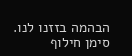הבהמה בזזנו לנו. סימן חילוף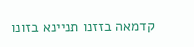קדמאה בזזנו תניינא בזונו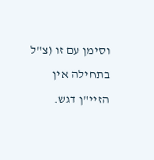וסימן עם זו (צ"ל בתחילה אין הזיי"ן דגש.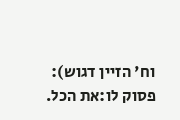וח' הזיין דגוש):
פסוק לו:את הכל.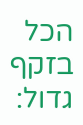הכל בזקף גדול: